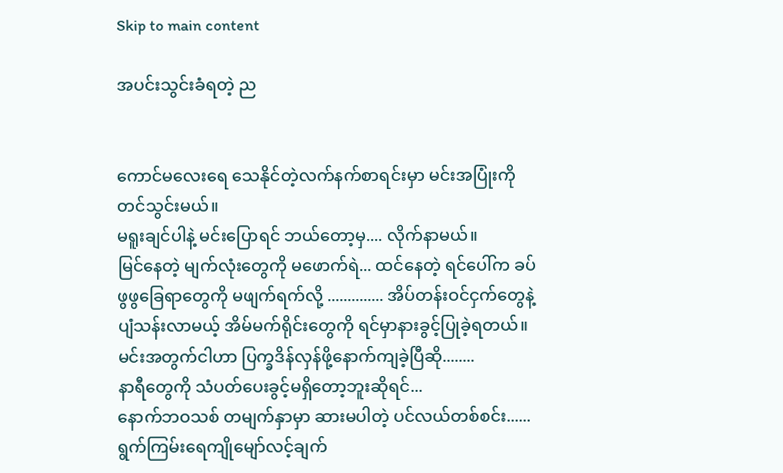Skip to main content

အပင်းသွင်းခံရတဲ့ ည


ကောင်မလေးရေ သေနိုင်တဲ့လက်နက်စာရင်းမှာ မင်းအပြုံးကို တင်သွင်းမယ်။
မရူးချင်ပါနဲ့ မင်းပြောရင် ဘယ်တော့မှ.... လိုက်နာမယ်။
မြင်နေတဲ့ မျက်လုံးတွေကို မဖောက်ရဲ... ထင်နေတဲ့ ရင်ပေါ်က ခပ်ဖွဖွခြေရာတွေကို မဖျက်ရက်လို့ .............. အိပ်တန်းဝင်ငှက်တွေနဲ့ ပျံသန်းလာမယ့် အိမ်မက်ရိုင်းတွေကို ရင်မှာနားခွင့်ပြုခဲ့ရတယ်။
မင်းအတွက်ငါဟာ ပြက္ခဒိန်လှန်ဖို့နောက်ကျခဲ့ပြီဆို........
နာရီတွေကို သံပတ်ပေးခွင့်မရှိတော့ဘူးဆိုရင်...
နောက်ဘဝသစ် တမျက်နှာမှာ ဆားမပါတဲ့ ပင်လယ်တစ်စင်း...... ရွက်ကြမ်းရေကျိုမျော်လင့်ချက်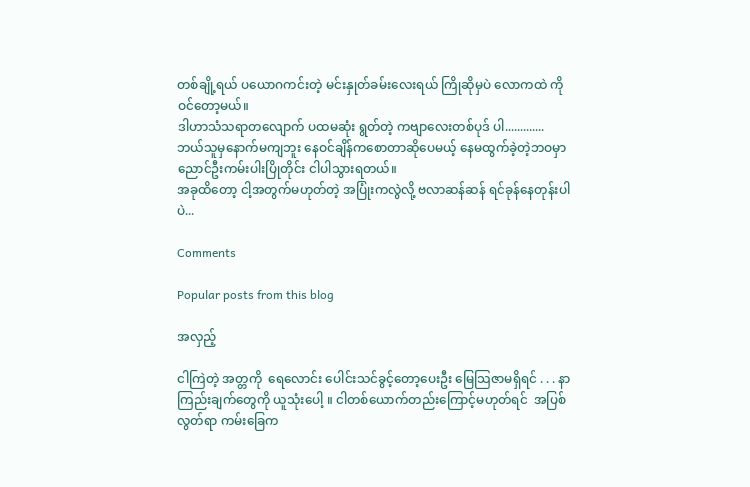တစ်ချို့ရယ် ပယောဂကင်းတဲ့ မင်းနှုတ်ခမ်းလေးရယ် ကြိုဆိုမှပဲ လောကထဲ ကိုဝင်တော့မယ်။
ဒါဟာသံသရာတလျောက် ပထမဆုံး ရွတ်တဲ့ ကဗျာလေးတစ်ပုဒ် ပါ.............
ဘယ်သူမှနောက်မကျဘူး နေဝင်ချိန်ကစောတာဆိုပေမယ့် နေမထွက်ခဲ့တဲ့ဘဝမှာ ညောင်ဦးကမ်းပါးပြိုတိုင်း ငါပါသွားရတယ်။
အခုထိတော့ ငါ့အတွက်မဟုတ်တဲ့ အပြုံးကလွဲလို့ ဗလာဆန်ဆန် ရင်ခုန်နေတုန်းပါပဲ...

Comments

Popular posts from this blog

အလှည့်

ငါကြဲတဲ့ အတ္တကို  ရေလောင်း ပေါင်းသင်ခွင့်တော့ပေးဦး မြေသြဇာမရှိရင် . . . နာကြည်းချက်တွေကို ယူသုံးပေါ့ ။ ငါတစ်ယောက်တည်းကြောင့်မဟုတ်ရင်  အပြစ်လွတ်ရာ ကမ်းခြေက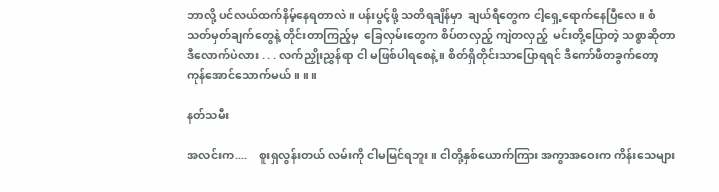ဘာလို့ ပင်လယ်ထက်နိမ့်နေရတာလဲ ။ ပန်းပွင့်ဖို့ သတိရချိန်မှာ  ချယ်ရီတွေက ငါ့ရှေ့ရောက်နေပြီလေ ။ စံသတ်မှတ်ချက်တွေနဲ့ တိုင်းတာကြည့်မှ  ခြေလှမ်းတွေက စိပ်တလှည့် ကျဲတလှည့်  မင်းတို့ပြောတဲ့ သစ္စာဆိုတာ ဒီလောက်ပဲလား . . . လက်ညှိုးညွှန်ရာ ငါ မဖြစ်ပါရစေနဲ့ ။ စိတ်ရှိတိုင်းသာပြောရရင် ဒီကော်ဖီတခွက်တော့ ကုန်အောင်သောက်မယ် ။ ။ ။

နတ်သမီး

အလင်းက....    စူးရှလွန်းတယ် လမ်းကို ငါမမြင်ရဘူး။ ငါတို့နှစ်ယောက်ကြား အကွာအဝေးက ကိန်းသေများ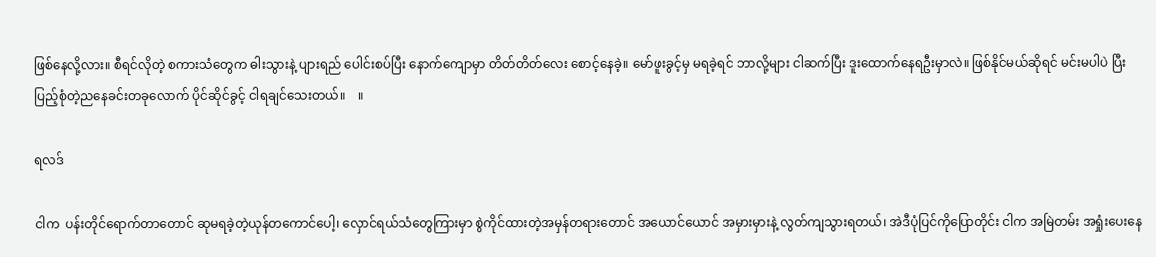ဖြစ်နေလို့လား။ စီရင်လိုတဲ့ စကားသံတွေက ဓါးသွားနဲ့ ပျားရည် ပေါင်းစပ်ပြီး နောက်ကျောမှာ တိတ်တိတ်လေး စောင့်နေခဲ့။ မော်ဖူးခွင့်မှ မရခဲ့ရင် ဘာလို့များ ငါဆက်ပြီး ဒူးထောက်နေရဦးမှာလဲ။ ဖြစ်နိုင်မယ်ဆိုရင် မင်းမပါပဲ ပြီးပြည့်စုံတဲ့ညနေခင်းတခုလောက် ပိုင်ဆိုင်ခွင့် ငါရချင်သေးတယ်။    ။

ရလဒ်

ငါက  ပန်းတိုင်ရောက်တာတောင် ဆုမရခဲ့တဲ့ယုန်တကောင်ပေါ့၊ လှောင်ရယ်သံတွေကြားမှာ စွဲကိုင်ထားတဲ့အမှန်တရားတောင် အယောင်ယောင် အမှားမှားနဲ့ လွတ်ကျသွားရတယ်၊ အဲဒီပုံပြင်ကိုပြောတိုင်း ငါက အမြဲတမ်း အရှုံးပေးနေ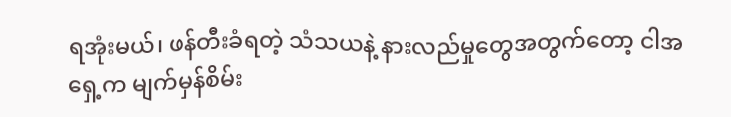ရအုံးမယ်၊ ဖန်တီးခံရတဲ့ သံသယနဲ့ နားလည်မှုတွေအတွက်တော့ ငါအရှေ့က မျက်မှန်စိမ်း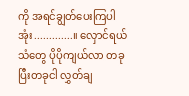ကို အရင်ချွတ်ပေးကြပါအုံး.............။ လှောင်ရယ်သံတွေ ပိုပိုကျယ်လာ တခုပြီးတခုငါ လွှတ်ချ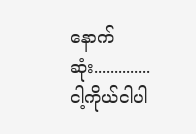နောက်ဆုံး..............       ငါ့ကိုယ်ငါပါ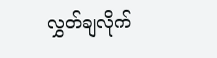လွှတ်ချလိုက်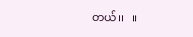တယ်၊၊   ။